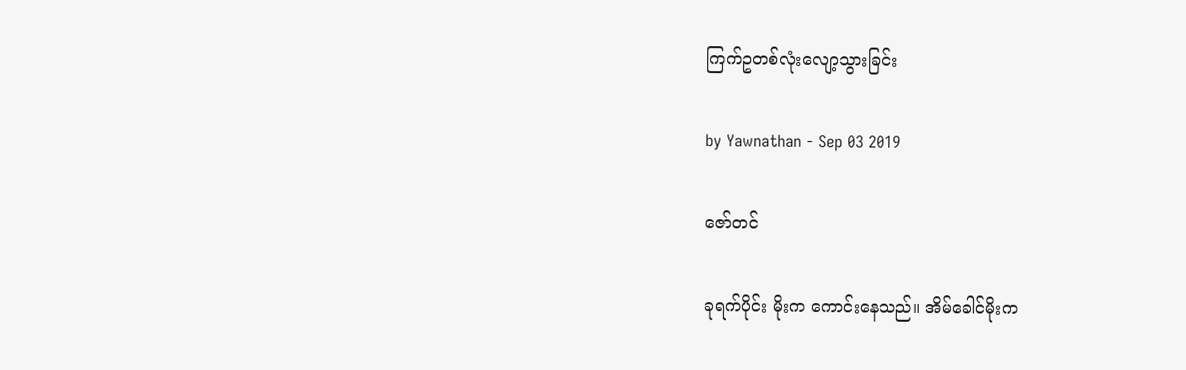ကြက်ဥတစ်လုံးလျော့သွားခြင်း

by Yawnathan - Sep 03 2019

ဇော်တင်

ခုရက်ပိုင်း မိုးက ကောင်းနေသည်။ အိမ်ခေါင်မိုးက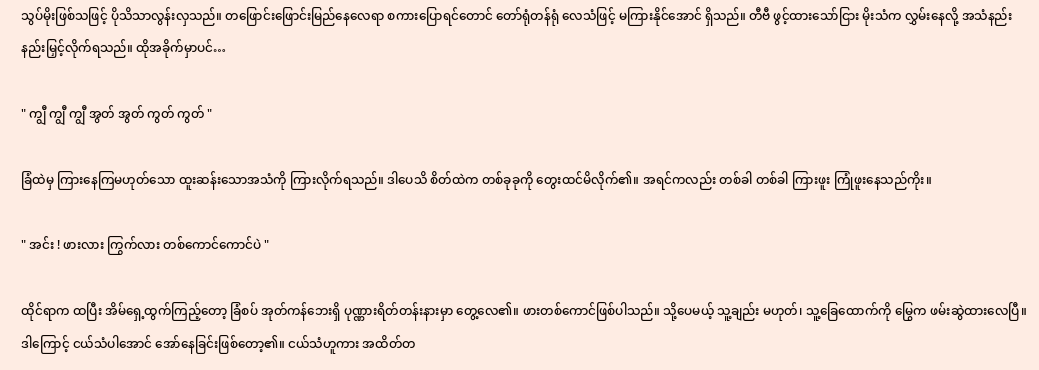သွပ်မိုးဖြစ်သဖြင့် ပိုသိသာလွန်းလှသည်။ တဖြောင်းဖြောင်းမြည်နေလေရာ စကားပြောရင်တောင် တော်ရုံတန်ရုံ လေသံဖြင့် မကြားနိုင်အောင် ရှိသည်။ တီဗီ ဖွင့်ထားသော်ငြား မိုးသံက လွှမ်းနေလို့ အသံနည်းနည်းမြှင့်လိုက်ရသည်။ ထိုအခိုက်မှာပင်…

" ကျွီ ကျွီ ကျွီ အွတ် အွတ် ကွတ် ကွတ် "

ခြံထဲမှ ကြားနေကြမဟုတ်သော ထူးဆန်းသောအသံကို ကြားလိုက်ရသည်။ ဒါပေသိ စိတ်ထဲက တစ်ခုခုကို တွေးထင်မိလိုက်၏။ အရင်ကလည်း တစ်ခါ တစ်ခါ ကြားဖူး ကြုံဖူးနေသည်ကိုး။

" အင်း ! ဖားလား ကြွက်လား တစ်ကောင်ကောင်ပဲ "

ထိုင်ရာက ထပြီး အိမ်ရှေ့ထွက်ကြည့်တော့ ခြံစပ် အုတ်ကန်ဘေးရှိ ပုဏ္ဏားရိတ်တန်းနားမှာ တွေ့လေ၏။ ဖားတစ်ကောင်ဖြစ်ပါသည်။ သို့ပေမယ့် သူ့ချည်း မဟုတ်၊ သူ့ခြေထောက်ကို မြွေက ဖမ်းဆွဲထားလေပြီ။ ဒါကြောင့် ငယ်သံပါအောင် အော်နေခြင်းဖြစ်တော့၏။ ငယ်သံဟူကား အထိတ်တ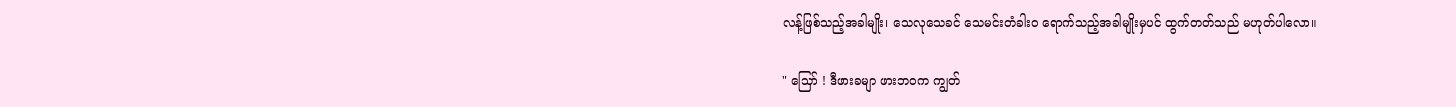လန့်ဖြစ်သည့်အခါမျိုး၊ သေလုသေခင် သေမင်းတံခါးဝ ရောက်သည့်အခါမျိုးမှပင် ထွက်တတ်သည် မဟုတ်ပါလော။

" သြော် ! ဒီဖားခမျာ ဖားဘဝက ကျွတ်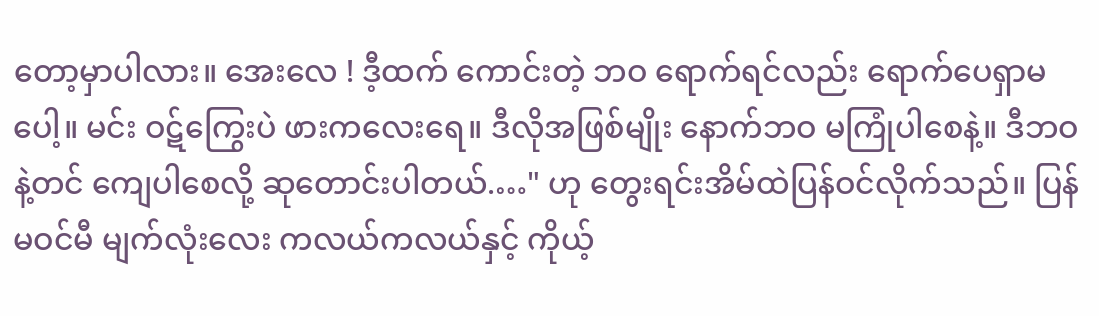တော့မှာပါလား။ အေးလေ ! ဒီ့ထက် ကောင်းတဲ့ ဘဝ ရောက်ရင်လည်း ရောက်ပေရှာမပေါ့။ မင်း ဝဋ်ကြွေးပဲ ဖားကလေးရေ။ ဒီလိုအဖြစ်မျိုး နောက်ဘဝ မကြုံပါစေနဲ့။ ဒီဘဝ နဲ့တင် ကျေပါစေလို့ ဆုတောင်းပါတယ်.…" ဟု တွေးရင်းအိမ်ထဲပြန်ဝင်လိုက်သည်။ ပြန်မဝင်မီ မျက်လုံးလေး ကလယ်ကလယ်နှင့် ကိုယ့်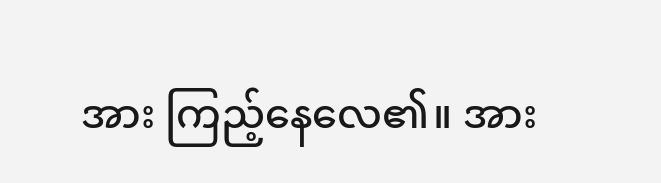အား ကြည့်နေလေ၏။ အား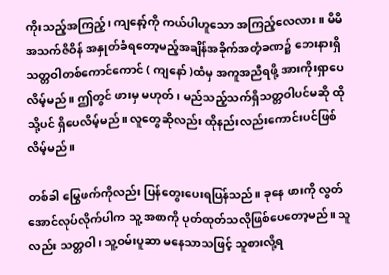ကိုးသည့်အကြည့်၊ ကျနော့်ကို ကယ်ပါဟူသော အကြည့်လေလား။ မိမိအသက်ဇိဝိန် အနှုတ်ခံရတော့မည့်အချိန်အခိုက်အတံ့ခဏ၌ ဘေးနားရှိ သတ္တဝါတစ်ကောင်ကောင် ( ကျနော် )ထံမှ အကူအညီရဖို့ အားကိုးရှာပေလိမ့်မည်။ ဤတွင် ဖားမှ မဟုတ်၊ မည်သည့်သက်ရှိသတ္တဝါပင်မဆို ထိုသို့ပင် ရှိပေလိမ့်မည်။ လူတွေဆိုလည်း ထိုနည်းလည်းကောင်းပင်ဖြစ်လိမ့်မည်။

တစ်ခါ မြွေဖက်ကိုလည်း ပြန်တွေးပေးရပြန်သည်။ ခုနေ ဖားကို လွတ်အောင်လုပ်လိုက်ပါက သူ့ အစာကို ပုတ်ထုတ်သလိုဖြစ်ပေတော့မည်။ သူလည်း သတ္တဝါ၊ သူ့ဝမ်းပူဆာ မနေသာသဖြင့် သူစားလို့ရ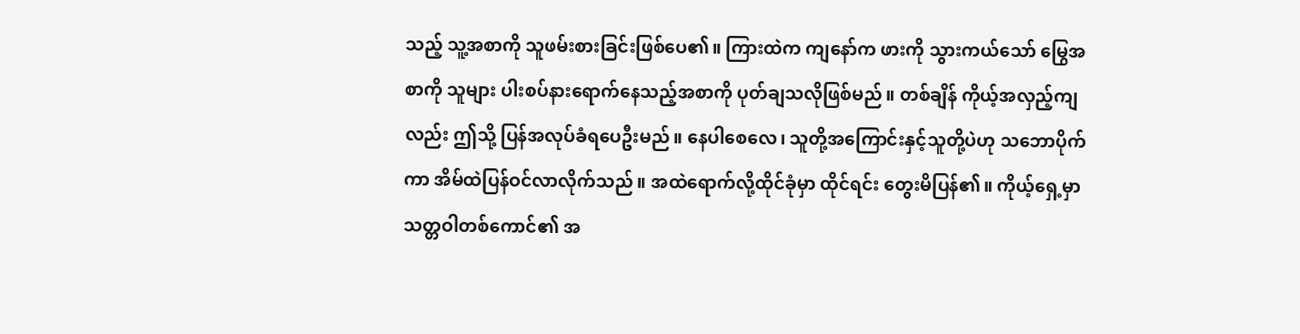သည့် သူ့အစာကို သူဖမ်းစားခြင်းဖြစ်ပေ၏။ ကြားထဲက ကျနော်က ဖားကို သွားကယ်သော် မြွေအစာကို သူများ ပါးစပ်နားရောက်နေသည့်အစာကို ပုတ်ချသလိုဖြစ်မည်။ တစ်ချိန် ကိုယ့်အလှည့်ကျလည်း ဤသို့ ပြန်အလုပ်ခံရပေဦးမည်။ နေပါစေလေ၊ သူတို့အကြောင်းနှင့်သူတို့ပဲဟု သဘောပိုက်ကာ အိမ်ထဲပြန်ဝင်လာလိုက်သည်။ အထဲရောက်လို့ထိုင်ခုံမှာ ထိုင်ရင်း တွေးမိပြန်၏။ ကိုယ့်ရှေ့မှာ သတ္တဝါတစ်ကောင်၏ အ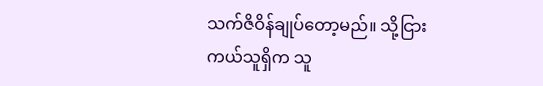သက်ဇိဝိန်ချုပ်တော့မည်။ သို့ငြား ကယ်သူရှိက သူ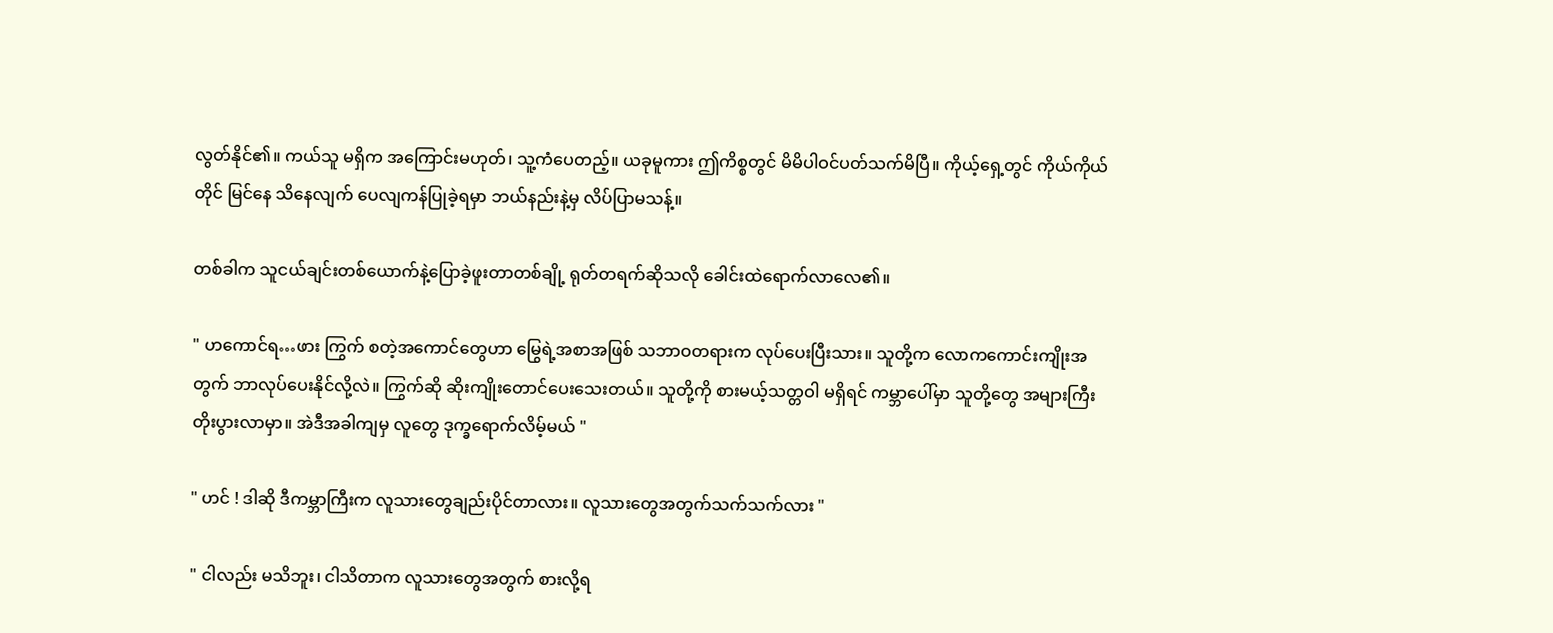လွတ်နိုင်၏။ ကယ်သူ မရှိက အကြောင်းမဟုတ်၊ သူ့ကံပေတည့်။ ယခုမူကား ဤကိစ္စတွင် မိမိပါဝင်ပတ်သက်မိပြီ။ ကိုယ့်ရှေ့တွင် ကိုယ်ကိုယ်တိုင် မြင်နေ သိနေလျက် ပေလျကန်ပြုခဲ့ရမှာ ဘယ်နည်းနဲ့မှ လိပ်ပြာမသန့်။

တစ်ခါက သူငယ်ချင်းတစ်ယောက်နဲ့ပြောခဲ့ဖူးတာတစ်ချို့ ရုတ်တရက်ဆိုသလို ခေါင်းထဲရောက်လာလေ၏။

" ဟကောင်ရ…ဖား ကြွက် စတဲ့အကောင်တွေဟာ မြွေရဲ့အစာအဖြစ် သဘာဝတရားက လုပ်ပေးပြီးသား။ သူတို့က လောကကောင်းကျိုးအတွက် ဘာလုပ်ပေးနိုင်လို့လဲ။ ကြွက်ဆို ဆိုးကျိုးတောင်ပေးသေးတယ်။ သူတို့ကို စားမယ့်သတ္တဝါ မရှိရင် ကမ္ဘာပေါ်မှာ သူတို့တွေ အများကြီးတိုးပွားလာမှာ။ အဲဒီအခါကျမှ လူတွေ ဒုက္ခရောက်လိမ့်မယ် "

" ဟင် ! ဒါဆို ဒီကမ္ဘာကြီးက လူသားတွေချည်းပိုင်တာလား။ လူသားတွေအတွက်သက်သက်လား "

" ငါလည်း မသိဘူး၊ ငါသိတာက လူသားတွေအတွက် စားလို့ရ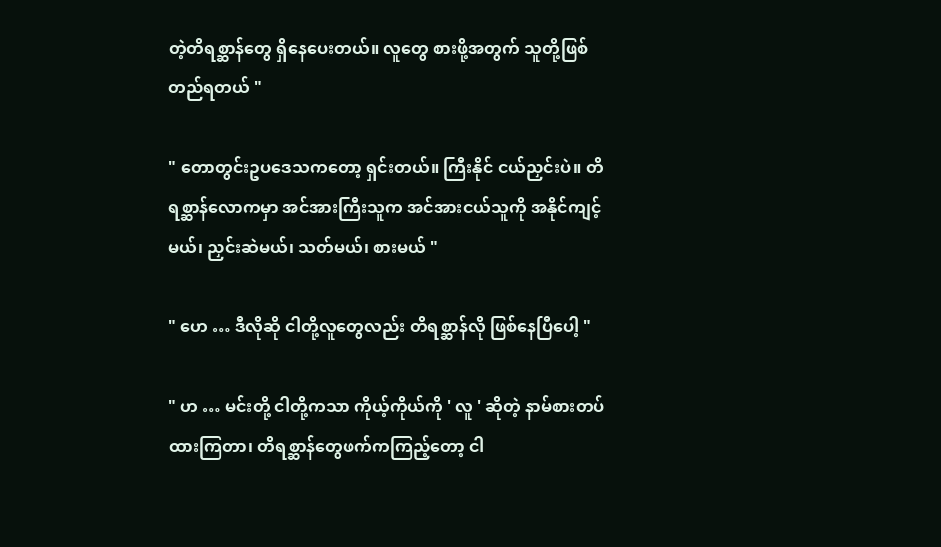တဲ့တိရစ္ဆာန်တွေ ရှိနေပေးတယ်။ လူတွေ စားဖို့အတွက် သူတို့ဖြစ်တည်ရတယ် "

" တောတွင်းဥပဒေသကတော့ ရှင်းတယ်။ ကြီးနိုင် ငယ်ညှင်းပဲ။ တိရစ္ဆာန်လောကမှာ အင်အားကြီးသူက အင်အားငယ်သူကို အနိုင်ကျင့်မယ်၊ ညှင်းဆဲမယ်၊ သတ်မယ်၊ စားမယ် "

" ဟေ … ဒီလိုဆို ငါတို့လူတွေလည်း တိရစ္ဆာန်လို ဖြစ်နေပြီပေါ့ "

" ဟ … မင်းတို့ ငါတို့ကသာ ကိုယ့်ကိုယ်ကို ' လူ ' ဆိုတဲ့ နာမ်စားတပ်ထားကြတာ၊ တိရစ္ဆာန်တွေဖက်ကကြည့်တော့ ငါ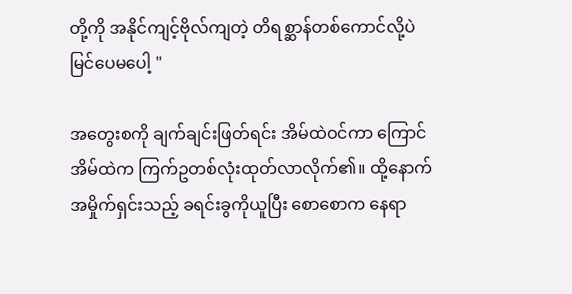တို့ကို အနိုင်ကျင့်ဗိုလ်ကျတဲ့ တိရစ္ဆာန်တစ်ကောင်လို့ပဲ မြင်ပေမပေါ့ "

အတွေးစကို ချက်ချင်းဖြတ်ရင်း အိမ်ထဲဝင်ကာ ကြောင်အိမ်ထဲက ကြက်ဥတစ်လုံးထုတ်လာလိုက်၏။ ထို့နောက် အမှိုက်ရှင်းသည့် ခရင်းခွကိုယူပြီး စောစောက နေရာ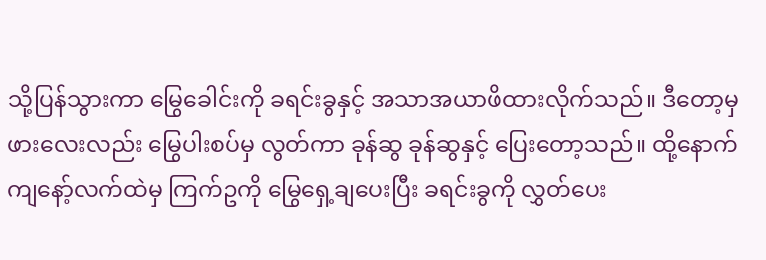သို့ပြန်သွားကာ မြွေခေါင်းကို ခရင်းခွနှင့် အသာအယာဖိထားလိုက်သည်။ ဒီတော့မှ ဖားလေးလည်း မြွေပါးစပ်မှ လွတ်ကာ ခုန်ဆွ ခုန်ဆွနှင့် ပြေးတော့သည်။ ထို့နောက် ကျနော့်လက်ထဲမှ ကြက်ဥကို မြွေရှေ့ချပေးပြီး ခရင်းခွကို လွှတ်ပေး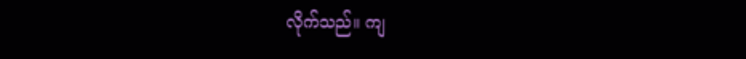လိုက်သည်။ ကျ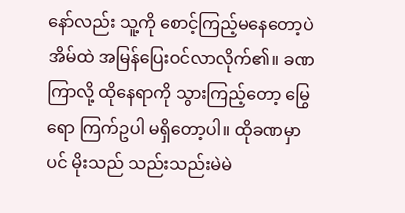နော်လည်း သူ့ကို စောင့်ကြည့်မနေတော့ပဲ အိမ်ထဲ အမြန်ပြေးဝင်လာလိုက်၏။ ခဏကြာလို့ ထိုနေရာကို သွားကြည့်တော့ မြွေရော ကြက်ဥပါ မရှိတော့ပါ။ ထိုခဏမှာပင် မိုးသည် သည်းသည်းမဲမဲ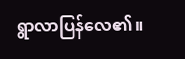ရွာလာပြန်လေ၏။